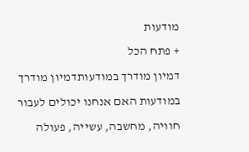מודעות
+ פתח הכל
דמיון מודרך במודעותדמיון מודרך במודעות האם אנחנו יכולים לעבור חוויה, מחשבה, עשייה, פעולה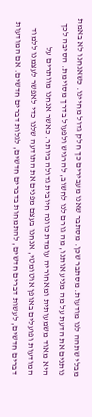מבלי שתהה לנו מודעות. מסתבר שכן. מסתבר שאנו מעבירים כך חלק גדול מחיינו. כשאנחנו לא באמת נותנים את הדעת על מה מניע אותנו, מה גורם לנו לחשוב, להרגיש ולפעול בדרך מסוימת. הסיבה לכך היא מאוד משמעותית ומאחוריה עומדת כוונה חיובית גדולה ביותר. כאשר אנחנו מוותרים על המודעות ופועלים באופן אוטומטי, אנחנו בעצם מפנים את התודעה שלנו כדי לאפשר לעצמנו ללמוד דברים חדשים, לעשות דברים חדשים, להתמחות בדברים חדשים, לגלות דברים חדשים. אם המודעות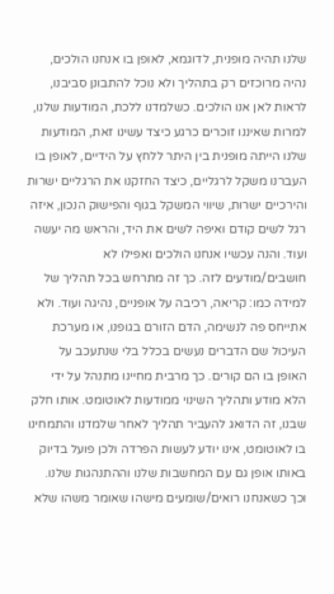שלנו תהיה מופנית, לדוגמא, לאופן בו אנחנו הולכים, נהיה מרוכזים רק בתהליך ולא נוכל להתבונן סביבנו, לראות לאן אנו הולכים. כשלמדנו ללכת, המודעות שלנו, למרות שאיננו זוכרים כרגע כיצד עשינו זאת, המודעות שלנו הייתה מופנית בין היתר ללחץ על הידיים, לאופן בו העברנו משקל לרגליים, כיצד החזקנו את הרגליים ישרות והירכיים ישרות, שיווי המשקל בגוף והפישוק הנכון, איזה רגל לשים קודם ואיפה לשים את היד, והראש מה יעשה ועוד. והנה עכשיו אנחנו הולכים ואפילו לא חושבים/מודעים לזה. כך זה מתרחש בכל תהליך של למידה כמו: קריאה, רכיבה על אופניים, נהיגה ועוד. ולא אתייחס פה לנשימה, הדם הזורם בגופנו, או מערכת העיכול שם הדברים נעשים בכלל בלי שנתעכב על האופן בו הם קורים. כך מרבית מחיינו מתנהל על ידי הלא מודע ותהליך השינוי ממודעות לאוטומט. אותו חלק שבנו, זה הדואג להעביר תהליך לאחר שלמדנו והתמחינו בו לאוטומט, אינו יודע לעשות הפרדה ולכן פועל בדיוק באותו אופן גם עם המחשבות שלנו וההתנהגות שלנו. וכך כשאנחנו רואים/שומעים מישהו שאומר משהו שלא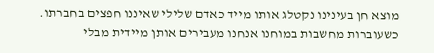מוצא חן בעינינו נקטלג אותו מייד כאדם שלילי שאיננו חפצים בחברתו. כשעוברות מחשבות במוחנו אנחנו מעבירים אותן מיידית מבלי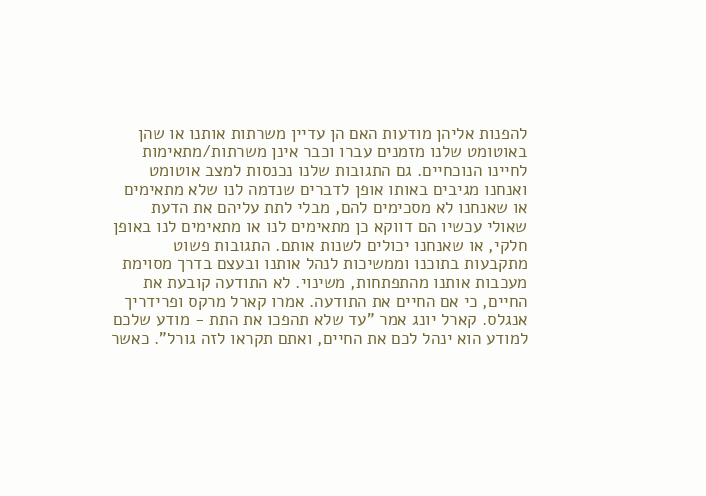להפנות אליהן מודעות האם הן עדיין משרתות אותנו או שהן באוטומט שלנו מזמנים עברו וכבר אינן משרתות/מתאימות לחיינו הנוכחיים. גם התגובות שלנו נכנסות למצב אוטומט ואנחנו מגיבים באותו אופן לדברים שנדמה לנו שלא מתאימים או שאנחנו לא מסכימים להם, מבלי לתת עליהם את הדעת שאולי עכשיו הם דווקא כן מתאימים לנו או מתאימים לנו באופן חלקי, או שאנחנו יכולים לשנות אותם. התגובות פשוט מתקבעות בתוכנו וממשיכות לנהל אותנו ובעצם בדרך מסוימת מעכבות אותנו מהתפתחות, משינוי. לא התודעה קובעת את החיים, כי אם החיים את התודעה. אמרו קארל מרקס ופרידריך אנגלס. קארל יונג אמר "עד שלא תהפכו את התת - מודע שלכם למודע הוא ינהל לכם את החיים, ואתם תקראו לזה גורל". כאשר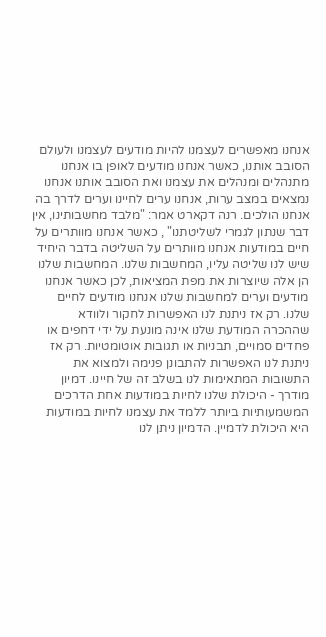אנחנו מאפשרים לעצמנו להיות מודעים לעצמנו ולעולם הסובב אותנו, כאשר אנחנו מודעים לאופן בו אנחנו מתנהלים ומנהלים את עצמנו ואת הסובב אותנו אנחנו נמצאים במצב ערות, אנחנו ערים לחיינו וערים לדרך בה אנחנו הולכים. רנה דקארט אמר: "מלבד מחשבותינו, אין דבר שנתון לגמרי לשליטתנו" , כאשר אנחנו מוותרים על חיים במודעות אנחנו מוותרים על השליטה בדבר היחיד שיש לנו שליטה עליו, המחשבות שלנו. המחשבות שלנו הן אלה שיוצרות את מפת המציאות, לכן כאשר אנחנו מודעים וערים למחשבות שלנו אנחנו מודעים לחיים שלנו. רק אז ניתנת לנו האפשרות לחקור ולוודא שההכרה המודעת שלנו אינה מונעת על ידי דחפים או פחדים סמויים, תבניות או תגובות אוטומטיות. רק אז ניתנת לנו האפשרות להתבונן פנימה ולמצוא את התשובות המתאימות לנו בשלב זה של חיינו. דמיון מודרך - היכולת שלנו לחיות במודעות אחת הדרכים המשמעותיות ביותר ללמד את עצמנו לחיות במודעות היא היכולת לדמיין. הדמיון ניתן לנו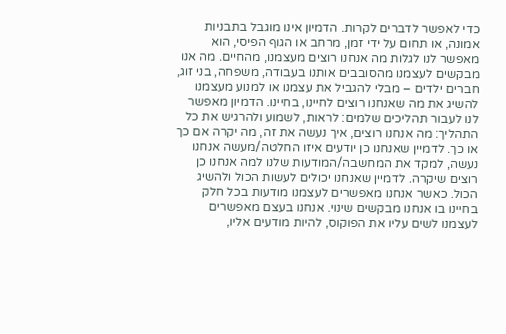כדי לאפשר לדברים לקרות. הדמיון אינו מוגבל בתבניות אמונה, או תחום על ידי זמן, מרחב או הגוף הפיסי, הוא מאפשר לנו לגלות מה אנחנו רוצים מעצמנו, מהחיים. מה אנו מבקשים לעצמנו מהסובבים אותנו בעבודה, משפחה, בני זוג, חברים ילדים – מבלי להגביל את עצמנו או למנוע מעצמנו להשיג את מה שאנחנו רוצים לחיינו, בחיינו. הדמיון מאפשר לנו לעבור תהליכים שלמים: לראות, לשמוע ולהרגיש את כל התהליך: מה אנחנו רוצים, איך נעשה את זה, מה יקרה אם כך או כך. לדמיין שאנחנו כן יודעים איזו החלטה/מעשה אנחנו נעשה, למקד את המחשבה/המודעות שלנו למה אנחנו כן רוצים שיקרה. לדמיין שאנחנו יכולים לעשות הכול ולהשיג הכול. כאשר אנחנו מאפשרים לעצמנו מודעות בכל חלק בחיינו בו אנחנו מבקשים שינוי. אנחנו בעצם מאפשרים לעצמנו לשים עליו את הפוקוס, להיות מודעים אליו,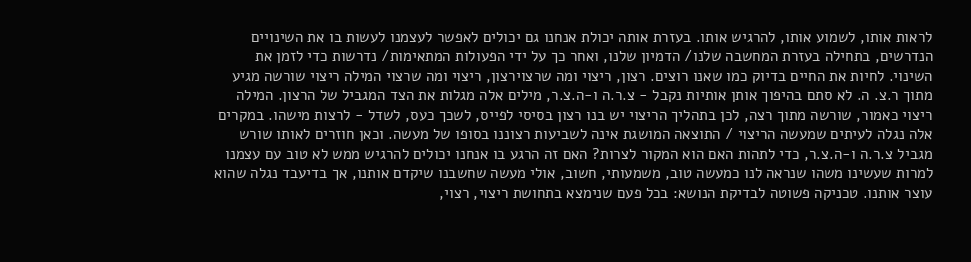לראות אותו, לשמוע אותו, להרגיש אותו. בעזרת אותה יכולת אנחנו גם יכולים לאפשר לעצמנו לעשות בו את השינויים הנדרשים, בתחילה בעזרת המחשבה שלנו/ הדמיון שלנו, ואחר כך על ידי הפעולות המתאימות/ נדרשות כדי לזמן את השינוי. לחיות את החיים בדיוק כמו שאנו רוצים. רצון, ריצוי ומה שרצוירצון, ריצוי ומה שרצוי המילה ריצוי שורשה מגיע מתוך ר.צ. ה. לא סתם בהיפוך אותן אותיות נקבל - צ.ר.ה ו-ה.צ.ר, מילים אלה מגלות את הצד המגביל של הרצון. המילה ריצוי כאמור, שורשה מתוך רצה, לכן בתהליך הריצוי יש בנו רצון בסיסי לפייס, לשכך כעס, לשדל - לרצות מישהו. במקרים אלה נגלה לעיתים שמעשה הריצוי / התוצאה המושגת אינה לשביעות רצוננו בסופו של מעשה. וכאן חוזרים לאותו שורש מגביל צ.ר.ה ו-ה.צ.ר, כדי לתהות האם הוא המקור לצרות? האם זה הרגע בו אנחנו יכולים להרגיש ממש לא טוב עם עצמנו למרות שעשינו משהו שנראה לנו כמעשה טוב, משמעותי, חשוב, אולי מעשה שחשבנו שיקדם אותנו, אך בדיעבד נגלה שהוא עוצר אותנו. טכניקה פשוטה לבדיקת הנושא: בכל פעם שנימצא בתחושת ריצוי, רצוי,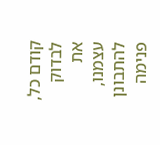קודם כל, לבדוק את עצמנו, להתבונן פנימה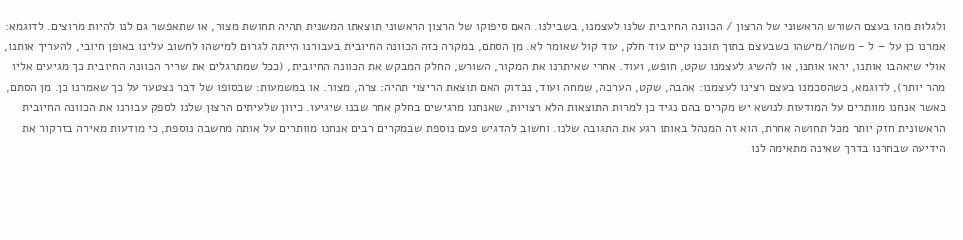ולגלות מהו בעצם השורש הראשוני של הרצון / הכוונה החיובית שלנו לעצמנו, בשבילנו. האם סיפוקו של הרצון הראשוני תוצאתו המשנית תהיה תחושת מצור, או שתאפשר גם לנו להיות מרוצים. לדוגמא: אמרנו כן על – ל - משהו/מישהו כשבעצם בתוך תוכנו קיים עוד חלק, עוד קול שאומר לא. מן הסתם, במקרה כזה הכוונה החיובית בעבורנו הייתה לגרום למישהו לחשוב עלינו באופן חיובי, להעריך אותנו, אולי שיאהבו אותנו, יראו אותנו, או להשיג לעצמנו שקט, חופש, ועוד. אחרי שאיתרנו את המקור, השורש, החלק המבקש את הכוונה החיובית, (ככל שמתרגלים את שריר הכוונה החיובית כך מגיעים אליו מהר יותר), לדוגמא, כשהסכמנו בעצם רצינו לעצמנו: אהבה, שקט, הערכה, שמחה ועוד, נבדוק האם תוצאת הריצוי תהיה: צרה, מצור. או במשמעות: שבסופו של דבר נצטער על כך שאמרנו כן. מן הסתם, כאשר אנחנו מוותרים על המודעות לנושא יש מקרים בהם נגיד כן למרות התוצאות הלא רצויות, שאנחנו מרגישים בחלק אחר שבנו שיגיעו. כיוון שלעיתים הרצון שלנו לספק עבורנו את הכוונה החיובית הראשונית חזק יותר מכל תחושה אחרת, הוא זה המנהל באותו רגע את התגובה שלנו. וחשוב להדגיש פעם נוספת שבמקרים רבים אנחנו מוותרים על אותה מחשבה נוספת, כי מודעות מאירה בזרקור את הידיעה שבחרנו בדרך שאינה מתאימה לנו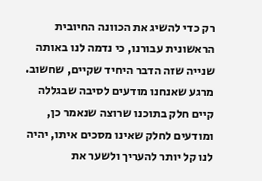רק כדי להשיג את הכוונה החיובית הראשונית עבורנו, כי נדמה לנו באותה שנייה שזה הדבר היחיד שקיים, שחשוב. מרגע שאנחנו מודעים לסיבה שבגללה קיים חלק בתוכנו שרוצה שנאמר כן, ומודעים לחלק שאינו מסכים איתו, יהיה לנו קל יותר להעריך ולשער את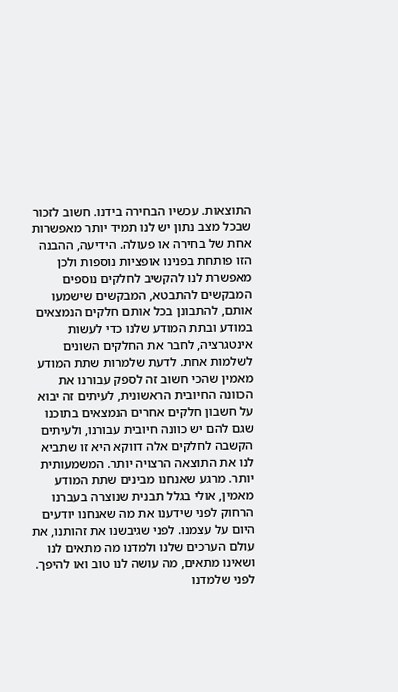התוצאות. עכשיו הבחירה בידנו. חשוב לזכור שבכל מצב נתון יש לנו תמיד יותר מאפשרות אחת של בחירה או פעולה. הידיעה, ההבנה הזו פותחת בפנינו אופציות נוספות ולכן מאפשרת לנו להקשיב לחלקים נוספים המבקשים להתבטא, המבקשים שישמעו אותם, להתבונן בכל אותם חלקים הנמצאים במודע ובתת המודע שלנו כדי לעשות אינטגרציה, לחבר את החלקים השונים לשלמות אחת. לדעת שלמרות שתת המודע מאמין שהכי חשוב זה לספק עבורנו את הכוונה החיובית הראשונית, לעיתים זה יבוא על חשבון חלקים אחרים הנמצאים בתוכנו שגם להם יש כוונה חיובית עבורנו, ולעיתים הקשבה לחלקים אלה דווקא היא זו שתביא לנו את התוצאה הרצויה יותר. המשמעותית יותר. מרגע שאנחנו מבינים שתת המודע מאמין, אולי בגלל תבנית שנוצרה בעברנו הרחוק לפני שידענו את מה שאנחנו יודעים היום על עצמנו. לפני שגיבשנו את זהותנו, את עולם הערכים שלנו ולמדנו מה מתאים לנו ושאינו מתאים, מה עושה לנו טוב ואו להיפך. לפני שלמדנו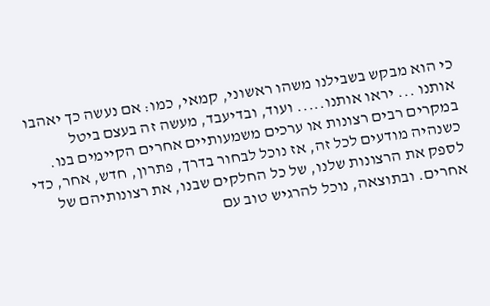כי הוא מבקש בשבילנו משהו ראשוני, קמאי, כמו: אם נעשה כך יאהבו אותנו ... יראו אותנו..... ועוד, ובדיעבד, מעשה זה בעצם ביטל במקרים רבים רצונות או ערכים משמעותיים אחרים הקיימים בנו. כשנהיה מודעים לכל זה, אז נוכל לבחור בדרך, פתרון, חדש, אחר, כדי לספק את הרצונות שלנו, של כל החלקים שבנו, את רצונותיהם של אחרים. ובתוצאה, נוכל להרגיש טוב עם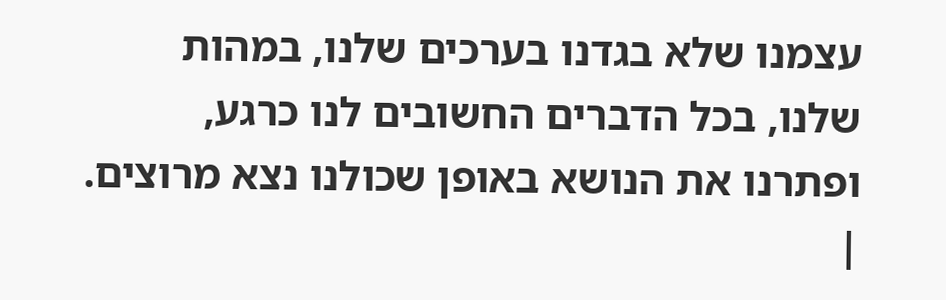עצמנו שלא בגדנו בערכים שלנו, במהות שלנו, בכל הדברים החשובים לנו כרגע, ופתרנו את הנושא באופן שכולנו נצא מרוצים. |